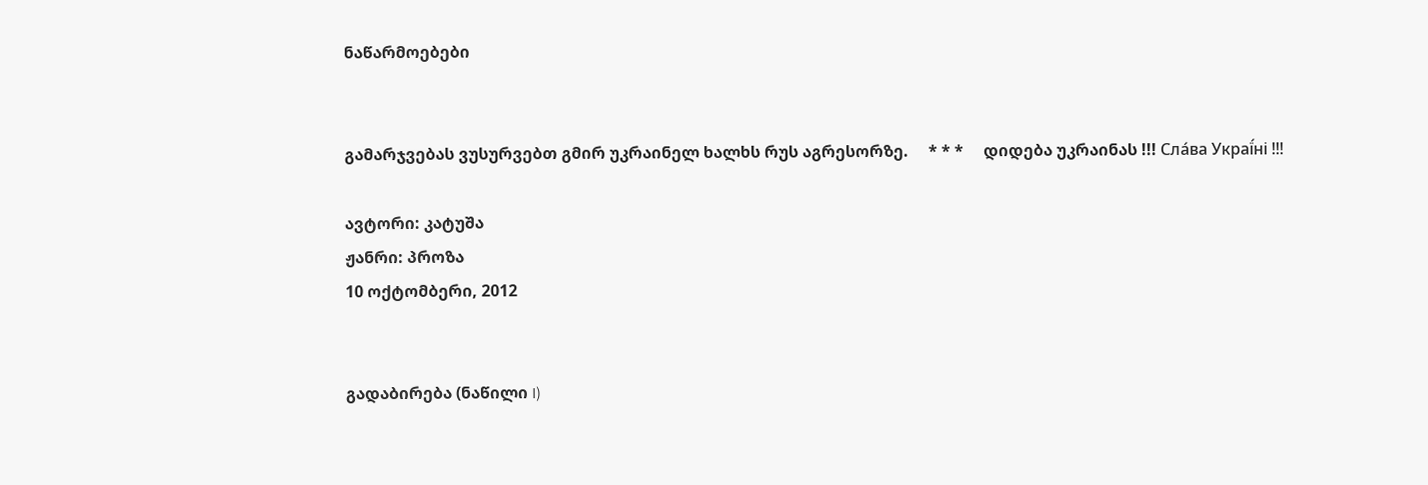ნაწარმოებები


გამარჯვებას ვუსურვებთ გმირ უკრაინელ ხალხს რუს აგრესორზე.     * * *     დიდება უკრაინას !!! Сла́ва Украї́ні !!!

ავტორი: კატუშა
ჟანრი: პროზა
10 ოქტომბერი, 2012


გადაბირება (ნაწილი I)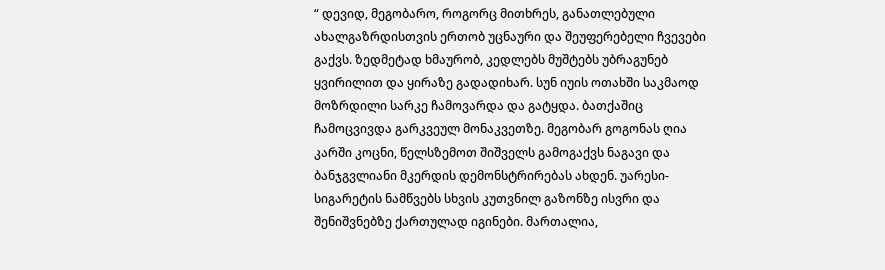“ დევიდ, მეგობარო, როგორც მითხრეს, განათლებული ახალგაზრდისთვის ერთობ უცნაური და შეუფერებელი ჩვევები გაქვს. ზედმეტად ხმაურობ, კედლებს მუშტებს უბრაგუნებ  ყვირილით და ყირაზე გადადიხარ. სუნ იუის ოთახში საკმაოდ მოზრდილი სარკე ჩამოვარდა და გატყდა. ბათქაშიც ჩამოცვივდა გარკვეულ მონაკვეთზე. მეგობარ გოგონას ღია კარში კოცნი, წელსზემოთ შიშველს გამოგაქვს ნაგავი და ბანჯგვლიანი მკერდის დემონსტრირებას ახდენ. უარესი-სიგარეტის ნამწვებს სხვის კუთვნილ გაზონზე ისვრი და შენიშვნებზე ქართულად იგინები. მართალია,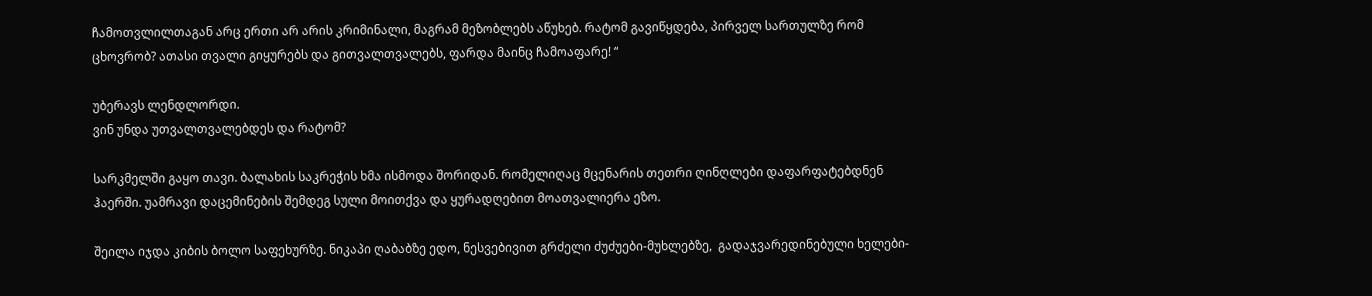ჩამოთვლილთაგან არც ერთი არ არის კრიმინალი, მაგრამ მეზობლებს აწუხებ. რატომ გავიწყდება, პირველ სართულზე რომ ცხოვრობ? ათასი თვალი გიყურებს და გითვალთვალებს, ფარდა მაინც ჩამოაფარე! “

უბერავს ლენდლორდი.
ვინ უნდა უთვალთვალებდეს და რატომ?

სარკმელში გაყო თავი. ბალახის საკრეჭის ხმა ისმოდა შორიდან. რომელიღაც მცენარის თეთრი ღინღლები დაფარფატებდნენ ჰაერში. უამრავი დაცემინების შემდეგ სული მოითქვა და ყურადღებით მოათვალიერა ეზო.

შეილა იჯდა კიბის ბოლო საფეხურზე. ნიკაპი ღაბაბზე ედო, ნესვებივით გრძელი ძუძუები-მუხლებზე,  გადაჯვარედინებული ხელები-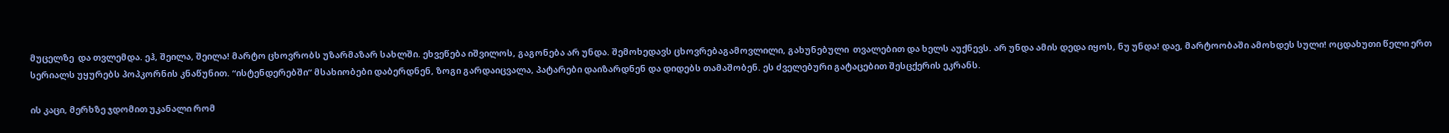მუცელზე  და თვლემდა. ეჰ, შეილა, შეილა! მარტო ცხოვრობს უზარმაზარ სახლში. ეხვეწება იშვილოს, გაგონება არ უნდა. შემოხედავს ცხოვრებაგამოვლილი, გახუნებული  თვალებით და ხელს აუქნევს. არ უნდა ამის დედა იყოს, ნუ უნდა! დაე, მარტოობაში ამოხდეს სული! ოცდახუთი წელი ერთ სერიალს უყურებს პოპკორნის კნაწუნით. “ისტენდერებში” მსახიობები დაბერდნენ, ზოგი გარდაიცვალა, პატარები დაიზარდნენ და დიდებს თამაშობენ. ეს ძველებური გატაცებით შესცქერის ეკრანს.

ის კაცი, მერხზე ჯდომით უკანალი რომ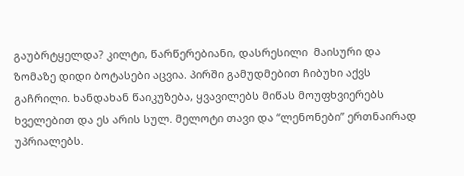გაუბრტყელდა? კილტი, წარწერებიანი, დასრესილი  მაისური და ზომაზე დიდი ბოტასები აცვია. პირში გამუდმებით ჩიბუხი აქვს გაჩრილი. ხანდახან წაიკუზება, ყვავილებს მიწას მოუფხვიერებს ხველებით და ეს არის სულ. მელოტი თავი და “ლენონები” ერთნაირად უპრიალებს.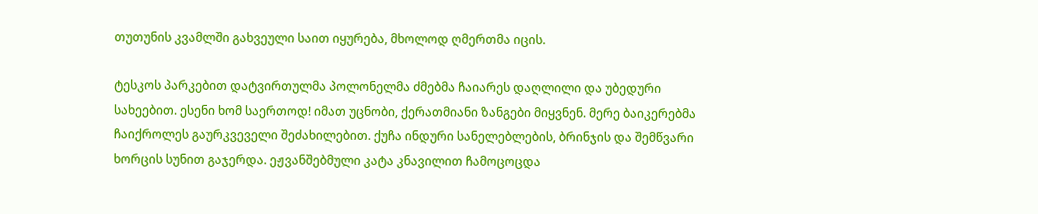თუთუნის კვამლში გახვეული საით იყურება, მხოლოდ ღმერთმა იცის.

ტესკოს პარკებით დატვირთულმა პოლონელმა ძმებმა ჩაიარეს დაღლილი და უბედური სახეებით. ესენი ხომ საერთოდ! იმათ უცნობი, ქერათმიანი ზანგები მიყვნენ. მერე ბაიკერებმა ჩაიქროლეს გაურკვეველი შეძახილებით. ქუჩა ინდური სანელებლების, ბრინჯის და შემწვარი ხორცის სუნით გაჯერდა. ეჟვანშებმული კატა კნავილით ჩამოცოცდა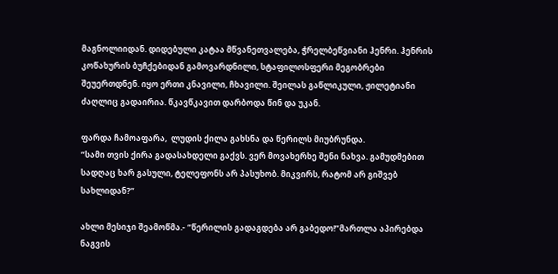მაგნოლიიდან. დიდებული კატაა მწვანეთვალება, ჭრელბეწვიანი ჰენრი. ჰენრის კოწახურის ბუჩქებიდან გამოვარდნილი, სტაფილოსფერი მეგობრები შეუერთდნენ. იყო ერთი კნავილი, ჩხავილი. შეილას გაწლიკული, ჟილეტიანი ძაღლიც გადაირია. წკავწკავით დარბოდა წინ და უკან.

ფარდა ჩამოაფარა,  ლუდის ქილა გახსნა და წერილს მიუბრუნდა.
“სამი თვის ქირა გადასახდელი გაქვს. ვერ მოვახერხე შენი ნახვა. გამუდმებით სადღაც ხარ გასული, ტელეფონს არ პასუხობ. მიკვირს, რატომ არ გიშვებ სახლიდან?”

ახლი მესიჯი შეამოწმა.- “წერილის გადაგდება არ გაბედო!”მართლა აპირებდა ნაგვის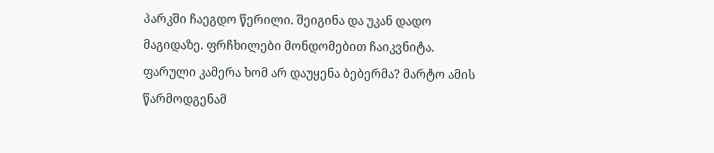პარკში ჩაეგდო წერილი. შეიგინა და უკან დადო მაგიდაზე. ფრჩხილები მონდომებით ჩაიკვნიტა. ფარული კამერა ხომ არ დაუყენა ბებერმა? მარტო ამის წარმოდგენამ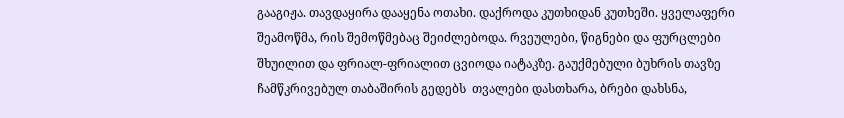გააგიჟა. თავდაყირა დააყენა ოთახი. დაქროდა კუთხიდან კუთხეში. ყველაფერი შეამოწმა, რის შემოწმებაც შეიძლებოდა. რვეულები, წიგნები და ფურცლები შხუილით და ფრიალ-ფრიალით ცვიოდა იატაკზე. გაუქმებული ბუხრის თავზე ჩამწკრივებულ თაბაშირის გედებს  თვალები დასთხარა, ბრები დახსნა,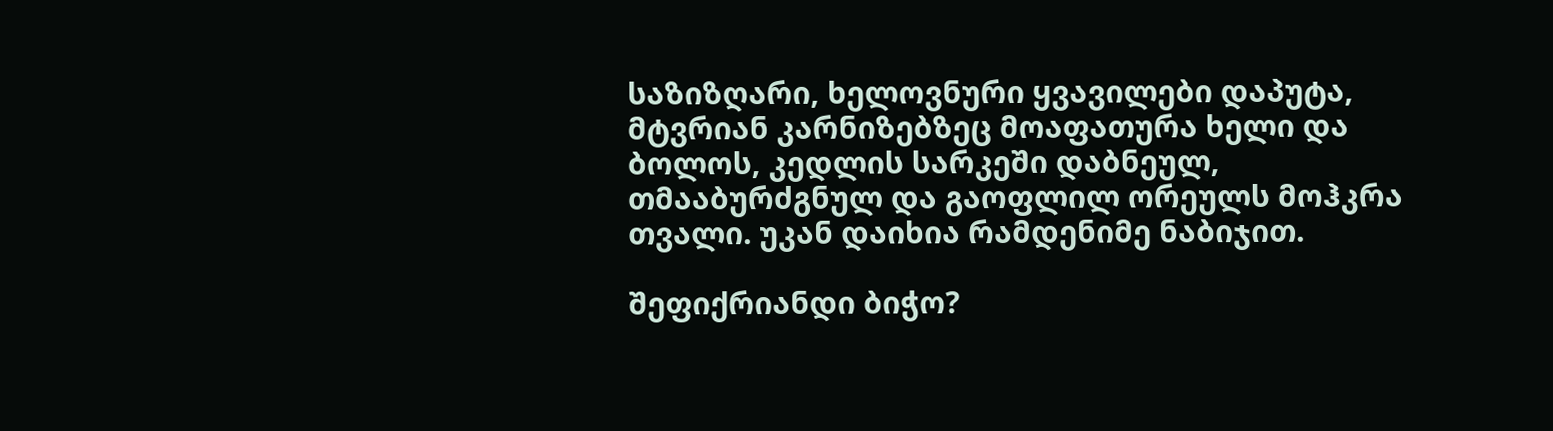საზიზღარი, ხელოვნური ყვავილები დაპუტა, მტვრიან კარნიზებზეც მოაფათურა ხელი და ბოლოს, კედლის სარკეში დაბნეულ, თმააბურძგნულ და გაოფლილ ორეულს მოჰკრა თვალი. უკან დაიხია რამდენიმე ნაბიჯით.

შეფიქრიანდი ბიჭო?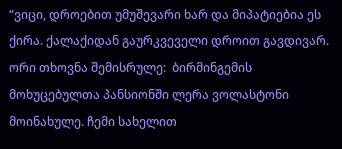“ვიცი, დროებით უმუშევარი ხარ და მიპატიებია ეს ქირა. ქალაქიდან გაურკვეველი დროით გავდივარ. ორი თხოვნა შემისრულე:  ბირმინგემის მოხუცებულთა პანსიონში ლერა ვოლასტონი მოინახულე. ჩემი სახელით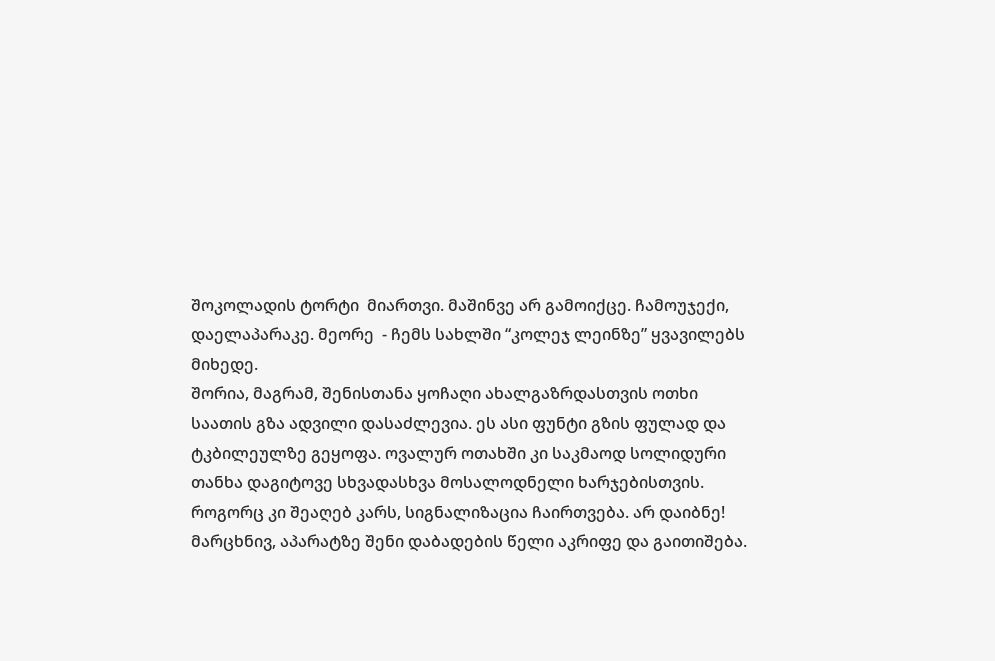შოკოლადის ტორტი  მიართვი. მაშინვე არ გამოიქცე. ჩამოუჯექი, დაელაპარაკე. მეორე  - ჩემს სახლში “კოლეჯ ლეინზე” ყვავილებს მიხედე.
შორია, მაგრამ, შენისთანა ყოჩაღი ახალგაზრდასთვის ოთხი საათის გზა ადვილი დასაძლევია. ეს ასი ფუნტი გზის ფულად და ტკბილეულზე გეყოფა. ოვალურ ოთახში კი საკმაოდ სოლიდური თანხა დაგიტოვე სხვადასხვა მოსალოდნელი ხარჯებისთვის. როგორც კი შეაღებ კარს, სიგნალიზაცია ჩაირთვება. არ დაიბნე! მარცხნივ, აპარატზე შენი დაბადების წელი აკრიფე და გაითიშება.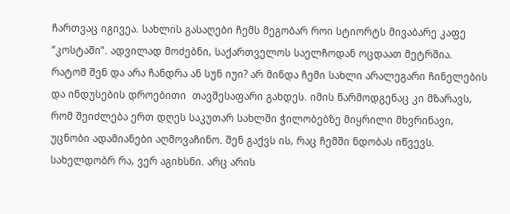ჩართვაც იგივეა. სახლის გასაღები ჩემს მეგობარ როი სტიორტს მივაბარე კაფე “კოსტაში”. ადვილად მოძებნი, საქართველოს საელჩოდან ოცდაათ მეტრშია.
რატომ შენ და არა ჩანდრა ან სუნ იუი? არ მინდა ჩემი სახლი არალეგარი ჩინელების და ინდუსების დროებითი  თავშესაფარი გახდეს. იმის წარმოდგენაც კი მზარავს, რომ შეიძლება ერთ დღეს საკუთარ სახლში ჭილობებზე მიყრილი მხვრინავი, უცნობი ადამიანები აღმოვაჩინო. შენ გაქვს ის, რაც ჩემში ნდობას იწვევს. სახელდობრ რა, ვერ აგიხსნი. არც არის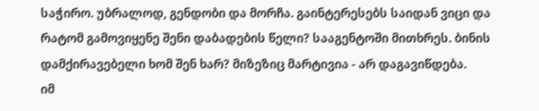საჭირო. უბრალოდ, გენდობი და მორჩა. გაინტერესებს საიდან ვიცი და რატომ გამოვიყენე შენი დაბადების წელი? სააგენტოში მითხრეს. ბინის დამქირავებელი ხომ შენ ხარ? მიზეზიც მარტივია - არ დაგავიწდება.
იმ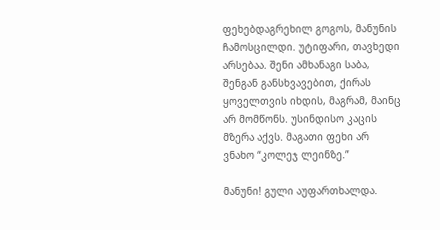ფეხებდაგრეხილ გოგოს, მანუნის ჩამოსცილდი. უტიფარი, თავხედი არსებაა. შენი ამხანაგი საბა, შენგან განსხვავებით, ქირას ყოველთვის იხდის, მაგრამ, მაინც არ მომწონს. უსინდისო კაცის მზერა აქვს. მაგათი ფეხი არ ვნახო “კოლეჯ ლეინზე.”

მანუნი! გული აუფართხალდა.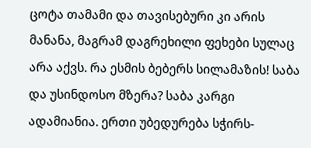ცოტა თამამი და თავისებური კი არის მანანა, მაგრამ დაგრეხილი ფეხები სულაც არა აქვს. რა ესმის ბებერს სილამაზის! საბა და უსინდოსო მზერა? საბა კარგი ადამიანია. ერთი უბედურება სჭირს-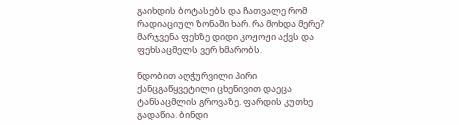გაიხდის ბოტასებს და ჩათვალე რომ რადიაციულ ზონაში ხარ. რა მოხდა მერე? მარჯვენა ფეხზე დიდი კოჟოჟი აქვს და ფეხსაცმელს ვერ ხმარობს.

ნდობით აღჭურვილი პირი ქანცგაწყვეტილი ცხენივით დაეცა ტანსაცმლის გროვაზე. ფარდის კუთხე გადაწია. ბინდი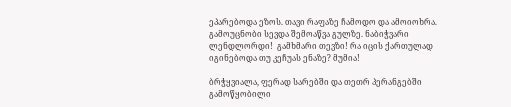ეპარებოდა ეზოს. თავი რაფაზე ჩამოდო და ამოიოხრა. გამოუცნობი სევდა შემოაწვა გულზე. ნაბიჭვარი ლენდლორდი!  გამხმარი თევზი! რა იცის ქართულად იგინებოდა თუ კეჩუას ენაზე? მუმია!

ბრჭყვიალა, ფერად სარებში და თეთრ პერანგებში გამოწყობილი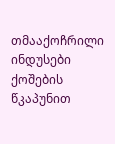თმააქოჩრილი ინდუსები ქოშების წკაპუნით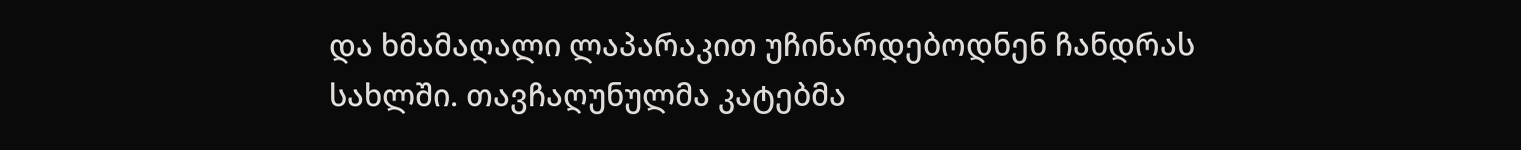და ხმამაღალი ლაპარაკით უჩინარდებოდნენ ჩანდრას სახლში. თავჩაღუნულმა კატებმა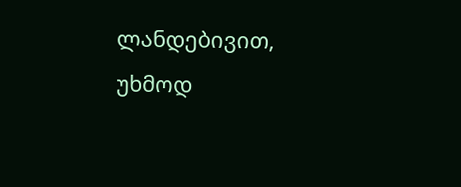ლანდებივით, უხმოდ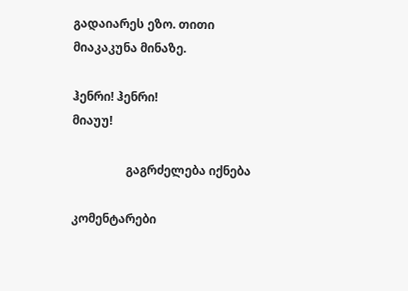გადაიარეს ეზო. თითი მიაკაკუნა მინაზე.

ჰენრი! ჰენრი!
მიაუუ!

                  გაგრძელება იქნება

კომენტარები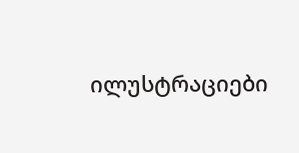ილუსტრაციები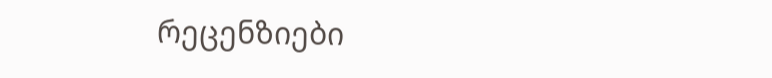რეცენზიები